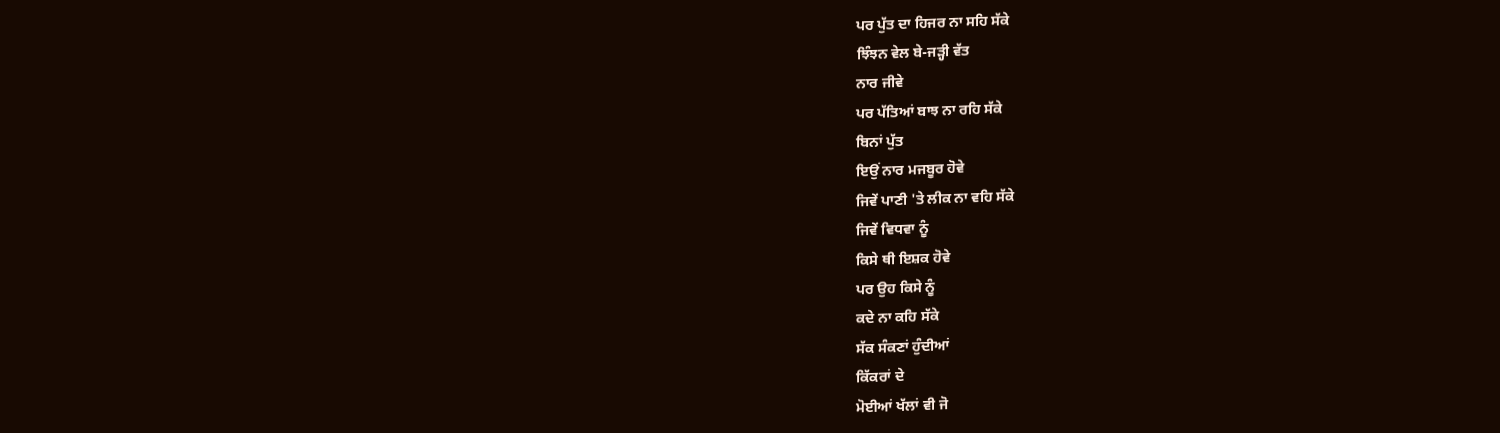ਪਰ ਪੁੱਤ ਦਾ ਹਿਜਰ ਨਾ ਸਹਿ ਸੱਕੇ
ਝਿੰਝਨ ਵੇਲ ਬੇ-ਜੜ੍ਹੀ ਵੱਤ
ਨਾਰ ਜੀਵੇ
ਪਰ ਪੱਤਿਆਂ ਬਾਝ ਨਾ ਰਹਿ ਸੱਕੇ
ਬਿਨਾਂ ਪੁੱਤ
ਇਉਂ ਨਾਰ ਮਜਬੂਰ ਹੋਵੇ
ਜਿਵੇਂ ਪਾਣੀ 'ਤੇ ਲੀਕ ਨਾ ਵਹਿ ਸੱਕੇ
ਜਿਵੇਂ ਵਿਧਵਾ ਨੂੰ
ਕਿਸੇ ਥੀ ਇਸ਼ਕ ਹੋਵੇ
ਪਰ ਉਹ ਕਿਸੇ ਨੂੰ
ਕਦੇ ਨਾ ਕਹਿ ਸੱਕੇ
ਸੱਕ ਸੰਕਣਾਂ ਹੁੰਦੀਆਂ
ਕਿੱਕਰਾਂ ਦੇ
ਮੋਈਆਂ ਖੱਲਾਂ ਵੀ ਜੋ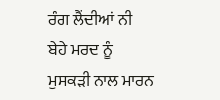ਰੰਗ ਲੈਂਦੀਆਂ ਨੀ
ਬੇਹੇ ਮਰਦ ਨੂੰ
ਮੁਸਕੜੀ ਨਾਲ ਮਾਰਨ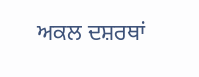ਅਕਲ ਦਸ਼ਰਥਾਂ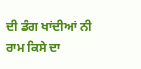ਦੀ ਡੰਗ ਖਾਂਦੀਆਂ ਨੀ
ਰਾਮ ਕਿਸੇ ਦਾ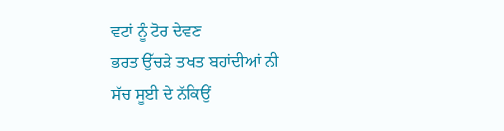ਵਟਾਂ ਨੂੰ ਟੋਰ ਦੇਵਣ
ਭਰਤ ਉੱਚੜੇ ਤਖਤ ਬਹਾਂਦੀਆਂ ਨੀ
ਸੱਚ ਸੂਈ ਦੇ ਨੱਕਿਉਂ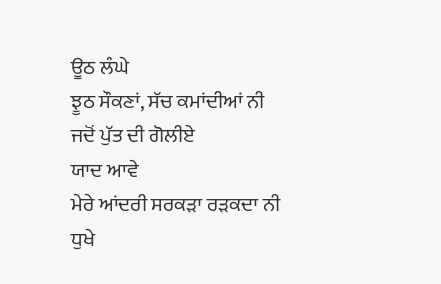ਊਠ ਲੰਘੇ
ਝੂਠ ਸੌਕਣਾਂ, ਸੱਚ ਕਮਾਂਦੀਆਂ ਨੀ
ਜਦੋਂ ਪੁੱਤ ਦੀ ਗੋਲੀਏ
ਯਾਦ ਆਵੇ
ਮੇਰੇ ਆਂਦਰੀ ਸਰਕੜਾ ਰੜਕਦਾ ਨੀ
ਧੁਖੇ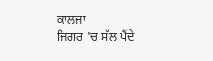ਕਾਲਜਾ
ਜਿਗਰ 'ਚ ਸੱਲ ਪੈਂਦੇ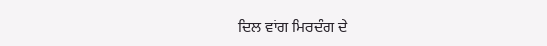ਦਿਲ ਵਾਂਗ ਮਿਰਦੰਗ ਦੇ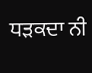ਧੜਕਦਾ ਨੀ